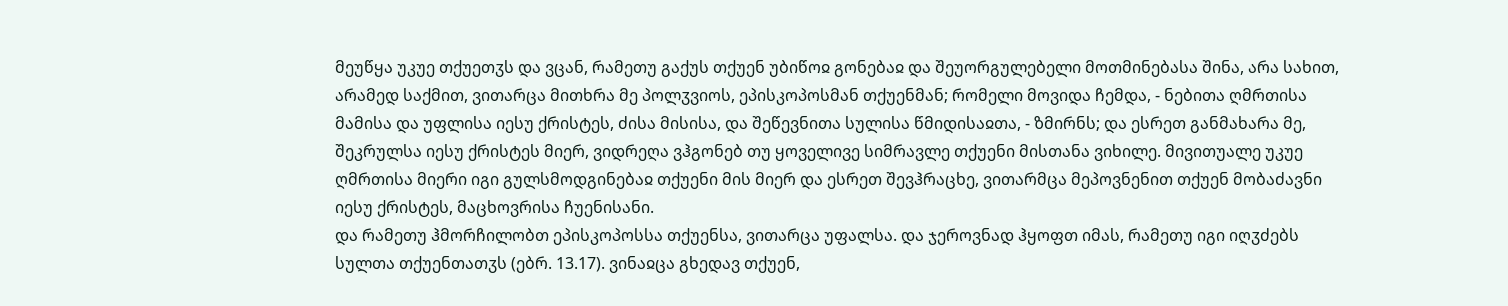მეუწყა უკუე თქუეთჳს და ვცან, რამეთუ გაქუს თქუენ უბიწოჲ გონებაჲ და შეუორგულებელი მოთმინებასა შინა, არა სახით, არამედ საქმით, ვითარცა მითხრა მე პოლჳვიოს, ეპისკოპოსმან თქუენმან; რომელი მოვიდა ჩემდა, - ნებითა ღმრთისა მამისა და უფლისა იესუ ქრისტეს, ძისა მისისა, და შეწევნითა სულისა წმიდისაჲთა, - ზმირნს; და ესრეთ განმახარა მე, შეკრულსა იესუ ქრისტეს მიერ, ვიდრეღა ვჰგონებ თუ ყოველივე სიმრავლე თქუენი მისთანა ვიხილე. მივითუალე უკუე ღმრთისა მიერი იგი გულსმოდგინებაჲ თქუენი მის მიერ და ესრეთ შევჰრაცხე, ვითარმცა მეპოვნენით თქუენ მობაძავნი იესუ ქრისტეს, მაცხოვრისა ჩუენისანი.
და რამეთუ ჰმორჩილობთ ეპისკოპოსსა თქუენსა, ვითარცა უფალსა. და ჯეროვნად ჰყოფთ იმას, რამეთუ იგი იღჳძებს სულთა თქუენთათჳს (ებრ. 13.17). ვინაჲცა გხედავ თქუენ,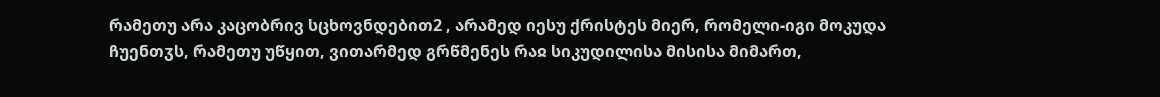რამეთუ არა კაცობრივ სცხოვნდებით2 , არამედ იესუ ქრისტეს მიერ, რომელი-იგი მოკუდა ჩუენთჳს, რამეთუ უწყით, ვითარმედ გრწმენეს რაჲ სიკუდილისა მისისა მიმართ,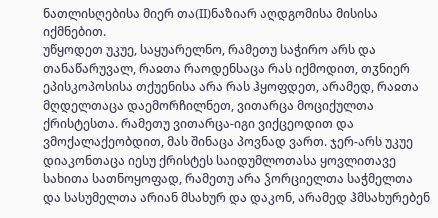ნათლისღებისა მიერ თა(II)ნაზიარ აღდგომისა მისისა იქმნებით.
უწყოდეთ უკუე, საყუარელნო, რამეთუ საჭირო არს და თანაწარუვალ, რაჲთა რაოდენსაცა რას იქმოდით, თჳნიერ ეპისკოპოსისა თქუენისა არა რას ჰყოფდეთ, არამედ, რაჲთა მღდელთაცა დაემორჩილნეთ, ვითარცა მოციქულთა ქრისტესთა. რამეთუ ვითარცა-იგი ვიქცეოდით და ვმოქალაქეობდით, მას შინაცა პოვნად ვართ. ჯერ-არს უკუე დიაკონთაცა იესუ ქრისტეს საიდუმლოთასა ყოვლითავე სახითა სათნოყოფად, რამეთუ არა ჴორციელთა საჭმელთა და სასუმელთა არიან მსახურ და დაკონ, არამედ ჰმსახურებენ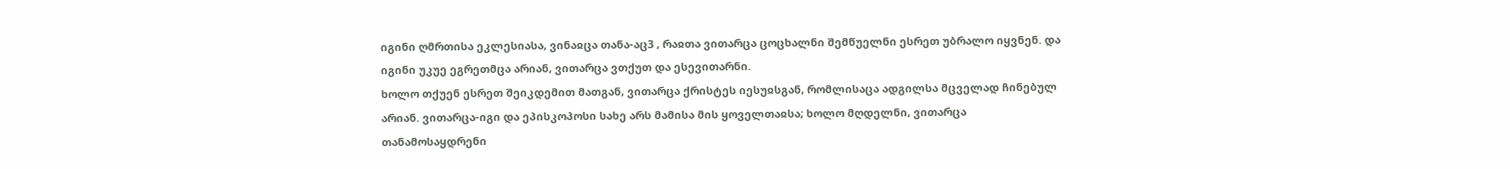იგინი ღმრთისა ეკლესიასა, ვინაჲცა თანა-აც3 , რაჲთა ვითარცა ცოცხალნი შემწუელნი ესრეთ უბრალო იყვნენ. და იგინი უკუე ეგრეთმცა არიან, ვითარცა ვთქუთ და ესევითარნი.
ხოლო თქუენ ესრეთ შეიკდემით მათგან, ვითარცა ქრისტეს იესუჲსგან, რომლისაცა ადგილსა მცველად ჩინებულ არიან. ვითარცა-იგი და ეპისკოპოსი სახე არს მამისა მის ყოველთაჲსა; ხოლო მღდელნი, ვითარცა თანამოსაყდრენი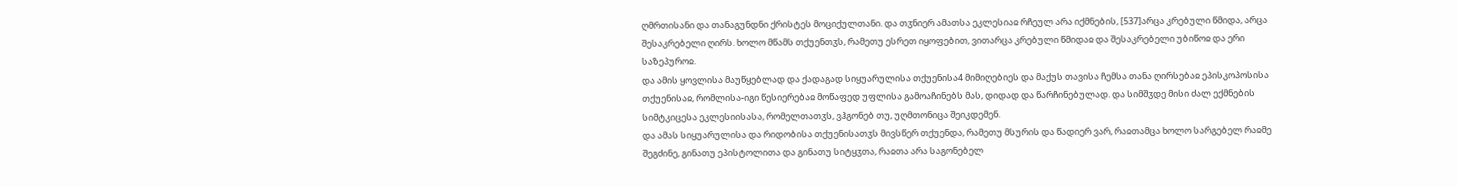ღმრთისანი და თანაგუნდნი ქრისტეს მოციქულთანი. და თჳნიერ ამათსა ეკლესიაჲ რჩეულ არა იქმნების, [537]არცა კრებული წმიდა, არცა შესაკრებელი ღირს. ხოლო მწამს თქუენთჳს, რამეთუ ესრეთ იყოფებით, ვითარცა კრებული წმიდაჲ და შესაკრებელი უბიწოჲ და ერი საზეპუროჲ.
და ამის ყოვლისა მაუწყებლად და ქადაგად სიყუარულისა თქუენისა4 მიმიღებიეს და მაქუს თავისა ჩემსა თანა ღირსებაჲ ეპისკოპოსისა თქუენისაჲ, რომლისა-იგი წესიერებაჲ მოწაფედ უფლისა გამოაჩინებს მას, დიდად და წარჩინებულად. და სიმშჳდე მისი ძალ ექმნების სიმტკიცესა ეკლესიისასა, რომელთათჳს, ვჰგონებ თუ, უღმთონიცა შეიკდემენ.
და ამას სიყუარულისა და რიდობისა თქუენისათჳს მივსწერ თქუენდა, რამეთუ მსურის და წადიერ ვარ, რაჲთამცა ხოლო სარგებელ რაჲმე შეგძინე, გინათუ ეპისტოლითა და გინათუ სიტყჳთა, რაჲთა არა საგონებელ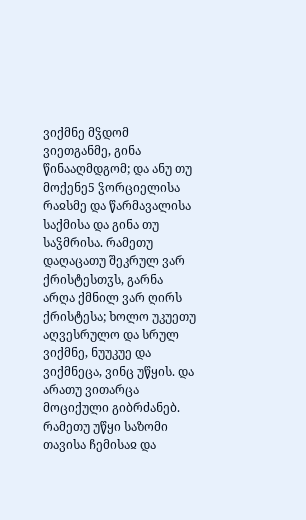ვიქმნე მჴდომ ვიეთგანმე, გინა წინააღმდგომ; და ანუ თუ მოქენე5 ჴორციელისა რაჲსმე და წარმავალისა საქმისა და გინა თუ საჴმრისა. რამეთუ დაღაცათუ შეკრულ ვარ ქრისტესთჳს, გარნა არღა ქმნილ ვარ ღირს ქრისტესა; ხოლო უკუეთუ აღვესრულო და სრულ ვიქმნე, ნუუკუე და ვიქმნეცა, ვინც უწყის. და არათუ ვითარცა მოციქული გიბრძანებ.
რამეთუ უწყი საზომი თავისა ჩემისაჲ და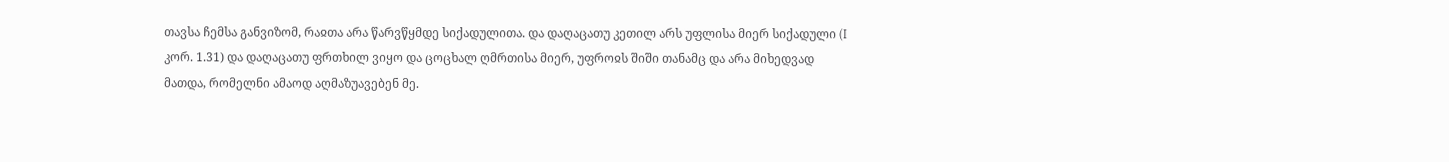თავსა ჩემსა განვიზომ, რაჲთა არა წარვწყმდე სიქადულითა. და დაღაცათუ კეთილ არს უფლისა მიერ სიქადული (I კორ. 1.31) და დაღაცათუ ფრთხილ ვიყო და ცოცხალ ღმრთისა მიერ, უფროჲს შიში თანამც და არა მიხედვად მათდა, რომელნი ამაოდ აღმაზუავებენ მე.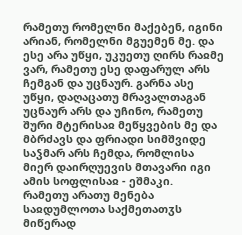რამეთუ რომელნი მაქებენ, იგინი არიან, რომელნი მგუემენ მე. და ესე არა უწყი, უკუეთუ ღირს რაჲმე ვარ, რამეთუ ესე დაფარულ არს ჩემგან და უცნაურ. გარნა ასე უწყი, დაღაცათუ მრავალთაგან უცნაურ არს და უჩინო, რამეთუ შური მტერისაჲ მეწყვების მე და მბრძავს და ფრიადი სიმშვიდე საჴმარ არს ჩემდა, რომლისა მიერ დაირღუევის მთავარი იგი ამის სოფლისაჲ - ეშმაკი.
რამეთუ არათუ მენება საჲდუმლოთა საქმეთათჳს მიწერად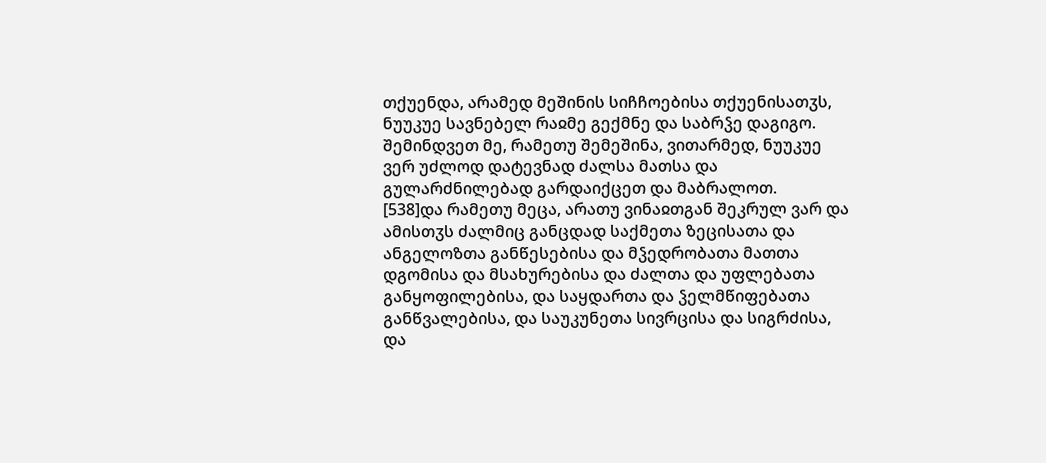თქუენდა, არამედ მეშინის სიჩჩოებისა თქუენისათჳს, ნუუკუე სავნებელ რაჲმე გექმნე და საბრჴე დაგიგო. შემინდვეთ მე, რამეთუ შემეშინა, ვითარმედ, ნუუკუე ვერ უძლოდ დატევნად ძალსა მათსა და გულარძნილებად გარდაიქცეთ და მაბრალოთ.
[538]და რამეთუ მეცა, არათუ ვინაჲთგან შეკრულ ვარ და ამისთჳს ძალმიც განცდად საქმეთა ზეცისათა და ანგელოზთა განწესებისა და მჴედრობათა მათთა დგომისა და მსახურებისა და ძალთა და უფლებათა განყოფილებისა, და საყდართა და ჴელმწიფებათა განწვალებისა, და საუკუნეთა სივრცისა და სიგრძისა, და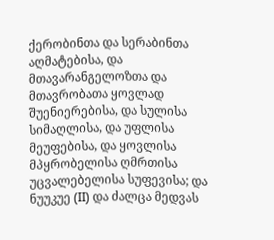ქერობინთა და სერაბინთა აღმატებისა, და მთავარანგელოზთა და მთავრობათა ყოვლად შუენიერებისა, და სულისა სიმაღლისა, და უფლისა მეუფებისა, და ყოვლისა მპყრობელისა ღმრთისა უცვალებელისა სუფევისა; და ნუუკუე (II) და ძალცა მედვას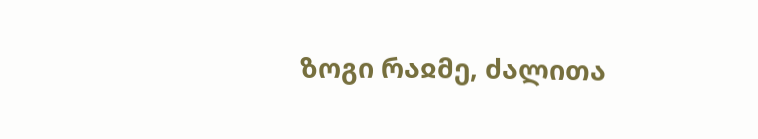ზოგი რაჲმე, ძალითა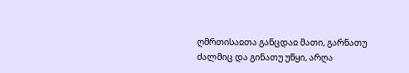ღმრთისაჲთა განცდაჲ მათი, გარნათუ ძალმიც და გინათუ უწყი, არღა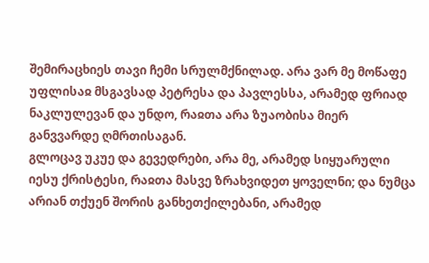შემირაცხიეს თავი ჩემი სრულმქნილად. არა ვარ მე მოწაფე უფლისაჲ მსგავსად პეტრესა და პავლესსა, არამედ ფრიად ნაკლულევან და უნდო, რაჲთა არა ზუაობისა მიერ განვვარდე ღმრთისაგან.
გლოცავ უკუე და გევედრები, არა მე, არამედ სიყუარული იესუ ქრისტესი, რაჲთა მასვე ზრახვიდეთ ყოველნი; და ნუმცა არიან თქუენ შორის განხეთქილებანი, არამედ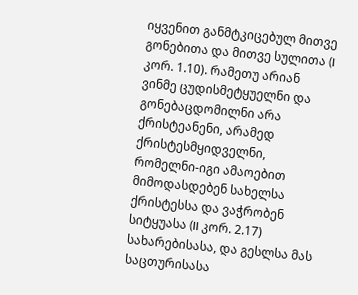იყვენით განმტკიცებულ მითვე გონებითა და მითვე სულითა (I კორ. 1.10). რამეთუ არიან ვინმე ცუდისმეტყუელნი და გონებაცდომილნი არა ქრისტეანენი, არამედ ქრისტესმყიდველნი, რომელნი-იგი ამაოებით მიმოდასდებენ სახელსა ქრისტესსა და ვაჭრობენ სიტყუასა (II კორ. 2.17) სახარებისასა, და გესლსა მას საცთურისასა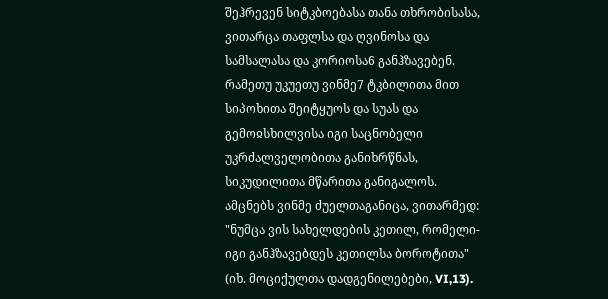შეჰრევენ სიტკბოებასა თანა თხრობისასა, ვითარცა თაფლსა და ღვინოსა და სამსალასა და კორიოსა6 განჰზავებენ. რამეთუ უკუეთუ ვინმე7 ტკბილითა მით სიპოხითა შეიტყუოს და სუას და გემოჲსხილვისა იგი საცნობელი უკრძალველობითა განიხრწნას, სიკუდილითა მწარითა განიგალოს. ამცნებს ვინმე ძუელთაგანიცა, ვითარმედ: "ნუმცა ვის სახელდების კეთილ, რომელი-იგი განჰზავებდეს კეთილსა ბოროტითა" (იხ. მოციქულთა დადგენილებები, VI,13).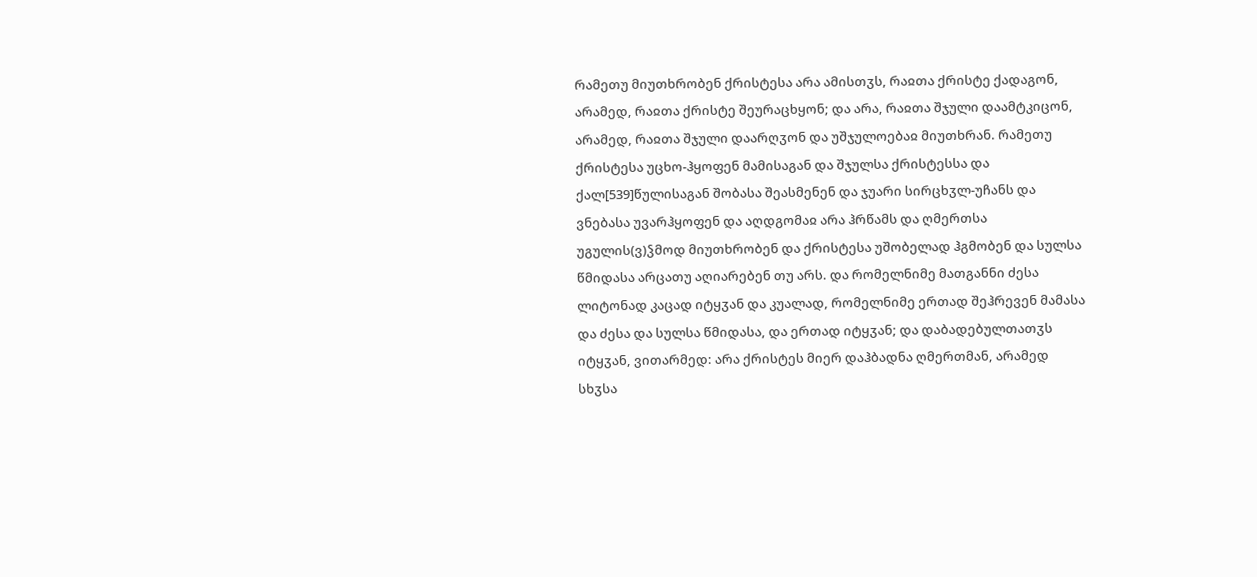რამეთუ მიუთხრობენ ქრისტესა არა ამისთჳს, რაჲთა ქრისტე ქადაგონ, არამედ, რაჲთა ქრისტე შეურაცხყონ; და არა, რაჲთა შჯული დაამტკიცონ, არამედ, რაჲთა შჯული დაარღჳონ და უშჯულოებაჲ მიუთხრან. რამეთუ ქრისტესა უცხო-ჰყოფენ მამისაგან და შჯულსა ქრისტესსა და ქალ[539]წულისაგან შობასა შეასმენენ და ჯუარი სირცხჳლ-უჩანს და ვნებასა უვარჰყოფენ და აღდგომაჲ არა ჰრწამს და ღმერთსა უგულის(ვ)ჴმოდ მიუთხრობენ და ქრისტესა უშობელად ჰგმობენ და სულსა წმიდასა არცათუ აღიარებენ თუ არს. და რომელნიმე მათგანნი ძესა ლიტონად კაცად იტყჳან და კუალად, რომელნიმე ერთად შეჰრევენ მამასა და ძესა და სულსა წმიდასა, და ერთად იტყჳან; და დაბადებულთათჳს იტყჳან, ვითარმედ: არა ქრისტეს მიერ დაჰბადნა ღმერთმან, არამედ სხჳსა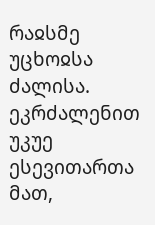რაჲსმე უცხოჲსა ძალისა.
ეკრძალენით უკუე ესევითართა მათ,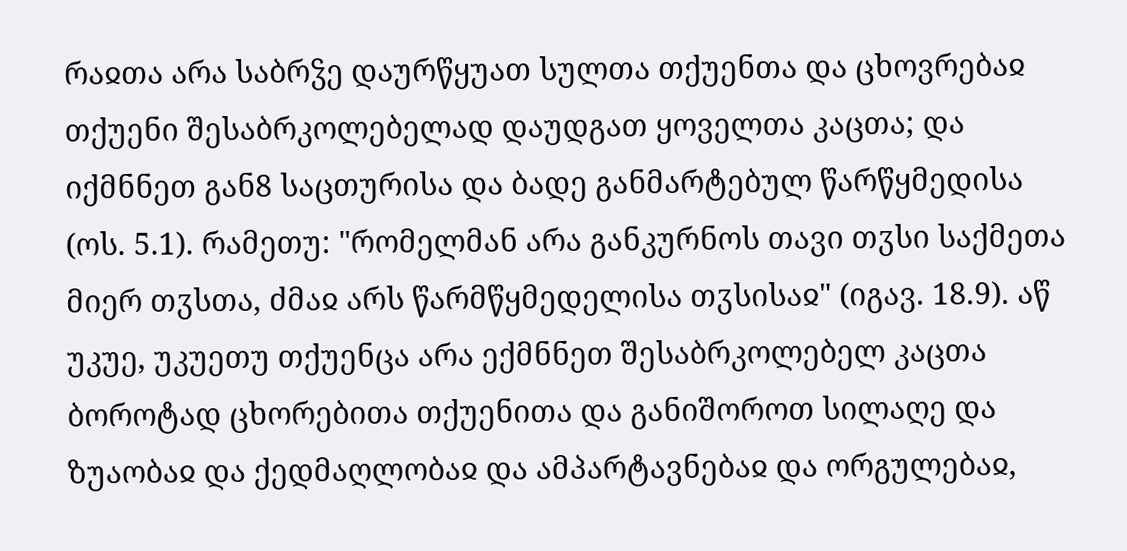რაჲთა არა საბრჴე დაურწყუათ სულთა თქუენთა და ცხოვრებაჲ თქუენი შესაბრკოლებელად დაუდგათ ყოველთა კაცთა; და იქმნნეთ გან8 საცთურისა და ბადე განმარტებულ წარწყმედისა (ოს. 5.1). რამეთუ: "რომელმან არა განკურნოს თავი თჳსი საქმეთა მიერ თჳსთა, ძმაჲ არს წარმწყმედელისა თჳსისაჲ" (იგავ. 18.9). აწ უკუე, უკუეთუ თქუენცა არა ექმნნეთ შესაბრკოლებელ კაცთა ბოროტად ცხორებითა თქუენითა და განიშოროთ სილაღე და ზუაობაჲ და ქედმაღლობაჲ და ამპარტავნებაჲ და ორგულებაჲ,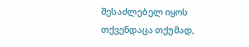შესაძლებელ იყოს თქვენდაცა თქუმად,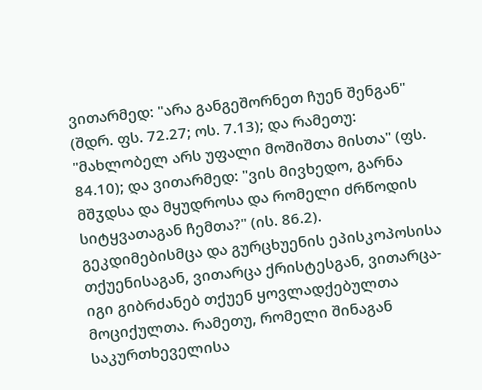ვითარმედ: "არა განგეშორნეთ ჩუენ შენგან" (შდრ. ფს. 72.27; ოს. 7.13); და რამეთუ: "მახლობელ არს უფალი მოშიშთა მისთა" (ფს. 84.10); და ვითარმედ: "ვის მივხედო, გარნა მშჳდსა და მყუდროსა და რომელი ძრწოდის სიტყვათაგან ჩემთა?" (ის. 86.2).
გეკდიმებისმცა და გურცხუენის ეპისკოპოსისა თქუენისაგან, ვითარცა ქრისტესგან, ვითარცა-იგი გიბრძანებ თქუენ ყოვლადქებულთა მოციქულთა. რამეთუ, რომელი შინაგან საკურთხეველისა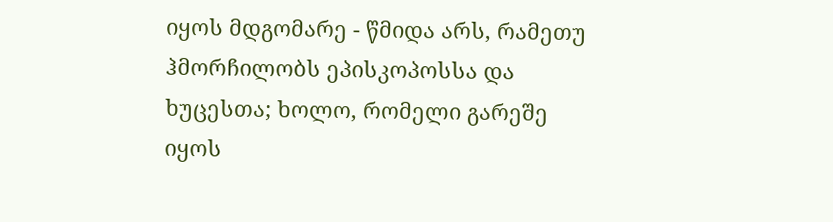იყოს მდგომარე - წმიდა არს, რამეთუ ჰმორჩილობს ეპისკოპოსსა და ხუცესთა; ხოლო, რომელი გარეშე იყოს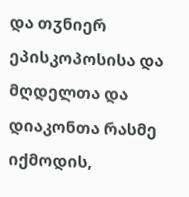და თჳნიერ ეპისკოპოსისა და მღდელთა და დიაკონთა რასმე იქმოდის,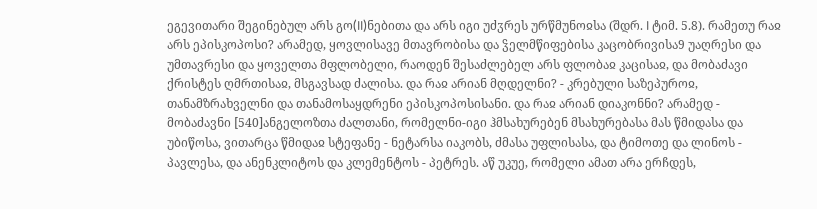ეგევითარი შეგინებულ არს გო(II)ნებითა და არს იგი უძჳრეს ურწმუნოჲსა (შდრ. I ტიმ. 5.8). რამეთუ რაჲ არს ეპისკოპოსი? არამედ, ყოვლისავე მთავრობისა და ჴელმწიფებისა კაცობრივისა9 უაღრესი და უმთავრესი და ყოველთა მფლობელი, რაოდენ შესაძლებელ არს ფლობაჲ კაცისაჲ, და მობაძავი ქრისტეს ღმრთისაჲ, მსგავსად ძალისა. და რაჲ არიან მღდელნი? - კრებული საზეპუროჲ, თანამზრახველნი და თანამოსაყდრენი ეპისკოპოსისანი. და რაჲ არიან დიაკონნი? არამედ - მობაძავნი [540]ანგელოზთა ძალთანი, რომელნი-იგი ჰმსახურებენ მსახურებასა მას წმიდასა და უბიწოსა, ვითარცა წმიდაჲ სტეფანე - ნეტარსა იაკობს, ძმასა უფლისასა, და ტიმოთე და ლინოს - პავლესა, და ანენკლიტოს და კლემენტოს - პეტრეს. აწ უკუე, რომელი ამათ არა ერჩდეს,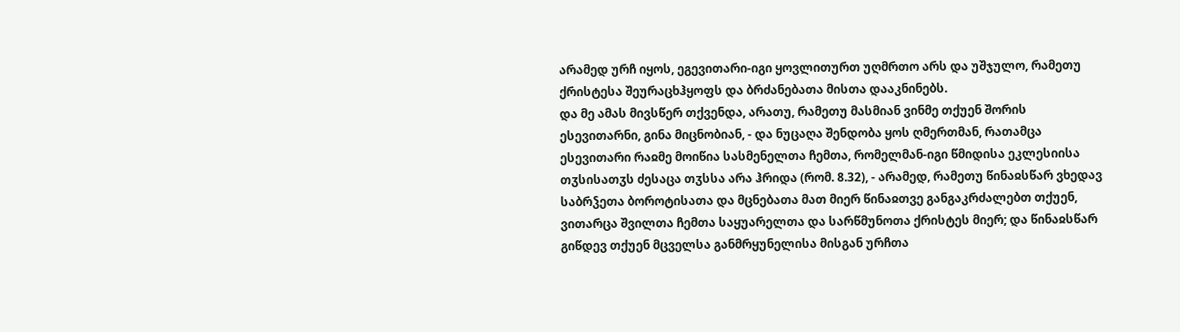არამედ ურჩ იყოს, ეგევითარი-იგი ყოვლითურთ უღმრთო არს და უშჯულო, რამეთუ ქრისტესა შეურაცხჰყოფს და ბრძანებათა მისთა დააკნინებს.
და მე ამას მივსწერ თქვენდა, არათუ, რამეთუ მასმიან ვინმე თქუენ შორის ესევითარნი, გინა მიცნობიან, - და ნუცაღა შენდობა ყოს ღმერთმან, რათამცა ესევითარი რაჲმე მოიწია სასმენელთა ჩემთა, რომელმან-იგი წმიდისა ეკლესიისა თჳსისათჳს ძესაცა თჳსსა არა ჰრიდა (რომ. 8.32), - არამედ, რამეთუ წინაჲსწარ ვხედავ საბრჴეთა ბოროტისათა და მცნებათა მათ მიერ წინაჲთვე განგაკრძალებთ თქუენ, ვითარცა შვილთა ჩემთა საყუარელთა და სარწმუნოთა ქრისტეს მიერ; და წინაჲსწარ გიწდევ თქუენ მცველსა განმრყუნელისა მისგან ურჩთა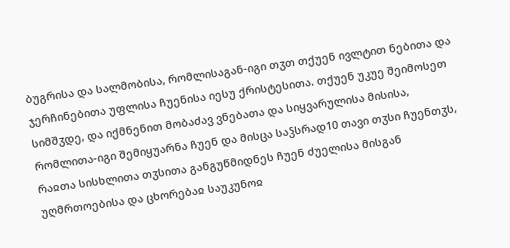ბუგრისა და სალმობისა, რომლისაგან-იგი თჳთ თქუენ ივლტით ნებითა და ჯერჩინებითა უფლისა ჩუენისა იესუ ქრისტესითა. თქუენ უკუე შეიმოსეთ სიმშჳდე, და იქმნენით მობაძავ ვნებათა და სიყვარულისა მისისა, რომლითა-იგი შემიყუარნა ჩუენ და მისცა საჴსრად10 თავი თჳსი ჩუენთჳს, რაჲთა სისხლითა თჳსითა განგუწმიდნეს ჩუენ ძუელისა მისგან უღმრთოებისა და ცხორებაჲ საუკუნოჲ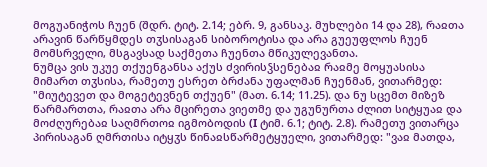მოგუანიჭოს ჩუენ (შდრ. ტიტ. 2.14; ებრ. 9, განსაკ. მუხლები 14 და 28), რაჲთა არავინ წარწყმდეს თჳსისაგან სიბოროტისა და არა გუეუფლოს ჩუენ მომსრველი, მსგავსად საქმეთა ჩუენთა მწიკულევანთა.
ნუმცა ვის უკუე თქუენგანსა აქუს ძვირისჴსენებაჲ რაჲმე მოყუასისა მიმართ თჳსისა, რამეთუ ესრეთ ბრძანა უფალმან ჩუენმან, ვითარმედ: "მიუტევეთ და მოგეტევნენ თქუენ" (მათ. 6.14; 11.25). და ნუ სცემთ მიზეზ წარმართთა, რაჲთა არა მცირეთა ვიეთმე და უგუნურთა ძლით სიტყუაჲ და მოძღურებაჲ საღმრთოჲ იგმობოდის (I ტიმ. 6.1; ტიტ. 2.8). რამეთუ ვითარცა პირისაგან ღმრთისა იტყჳს წინაჲსწარმეტყუელი, ვითარმედ: "ვაჲ მათდა,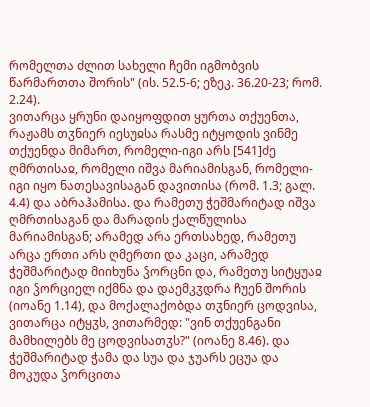რომელთა ძლით სახელი ჩემი იგმობვის წარმართთა შორის" (ის. 52.5-6; ეზეკ. 36.20-23; რომ. 2.24).
ვითარცა ყრუნი დაიყოფდით ყურთა თქუენთა, რაჟამს თჳნიერ იესუჲსა რასმე იტყოდის ვინმე თქუენდა მიმართ, რომელი-იგი არს [541]ძე ღმრთისაჲ, რომელი იშვა მარიამისგან, რომელი-იგი იყო ნათესავისაგან დავითისა (რომ. 1.3; გალ. 4.4) და აბრაჰამისა. და რამეთუ ჭეშმარიტად იშვა ღმრთისაგან და მარადის ქალწულისა მარიამისგან; არამედ არა ერთსახედ, რამეთუ არცა ერთი არს ღმერთი და კაცი, არამედ ჭეშმარიტად მიიხუნა ჴორცნი და, რამეთუ სიტყუაჲ იგი ჴორციელ იქმნა და დაემკჳდრა ჩუენ შორის (იოანე 1.14), და მოქალაქობდა თჳნიერ ცოდვისა, ვითარცა იტყჳს, ვითარმედ: "ვინ თქუენგანი მამხილებს მე ცოდვისათჳს?" (იოანე 8.46). და ჭეშმარიტად ჭამა და სუა და ჯუარს ეცუა და მოკუდა ჴორცითა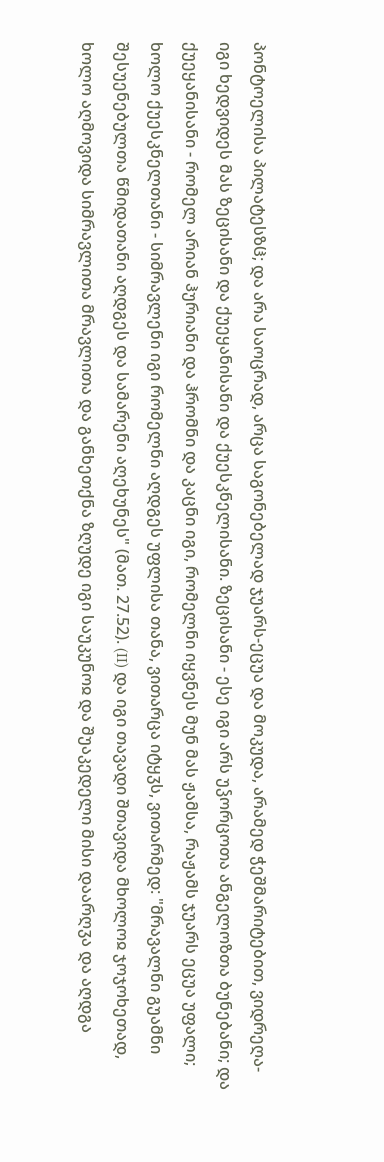პონტოელისა პილატესზჱ; და არა საოცრად, არცა საგონებელად ჯუარს-ეცუა და მოკუდა, არამედ ჭეშმარიტებით, ვიდრეღა-იგი ხედვიდეს მას ზეცისანი და ქუეყანისანი და ქუესკნელისანი. ზეცისანი - ესე იგი არს უჴორცოთა ანგელოზთა ბუნებანი; და ქუეყანისანი - რომელ არიან ჰურიანი და ჰრომნი და კაცნი იგი, რომელნი იყვნეს მუნ მას ჟამსა, რაჟამს ჯუარს ეცუა უფალი; ხოლო ქუესკნელთანი - სიმრავლენი იგი რომელნი აღდგეს უფლისა თანა, ვითარცა იტყჳს, ვითარმედ: "მრავალნი გუამნი შესუენებულთა წმიდათანი აღდგეს და სამარენი აღეხუნეს" (მათ. 27.52). (II) და იგი თავადი შთავიდა მხოლოჲ ჯოჯოხეთად, ხოლო აღმოვიდა სიმრავლითა მრავლითა და განხეთქნა ზღუდე იგი საუკუნოჲ და შუაკედელი მისი დაარღჳა და აღდგა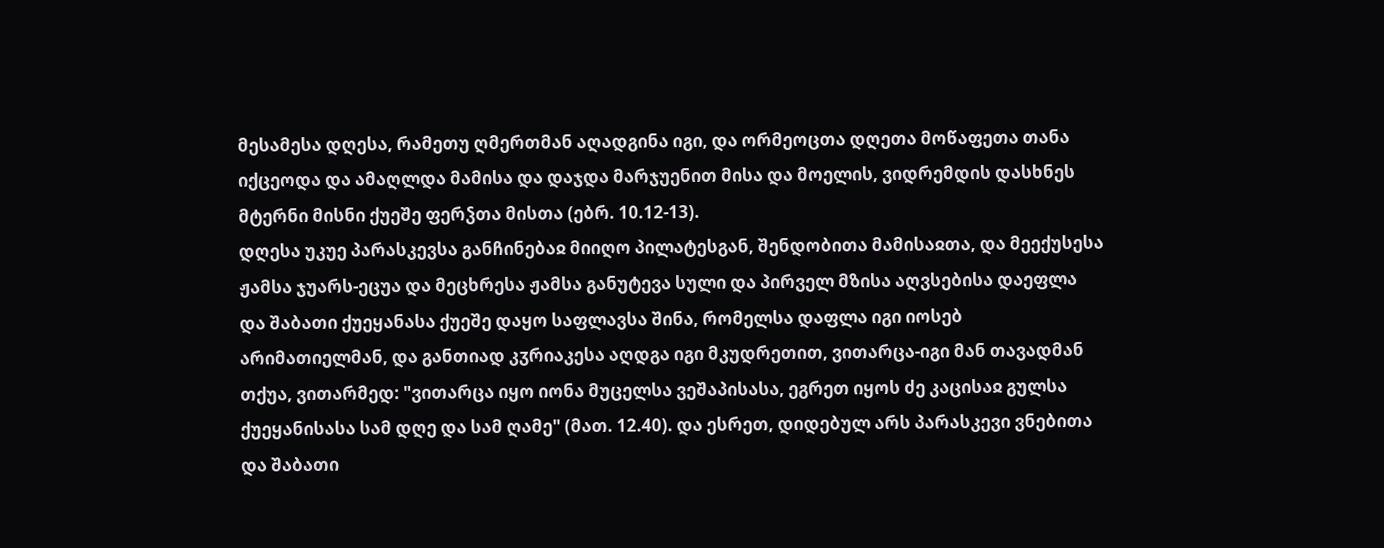მესამესა დღესა, რამეთუ ღმერთმან აღადგინა იგი, და ორმეოცთა დღეთა მოწაფეთა თანა იქცეოდა და ამაღლდა მამისა და დაჯდა მარჯუენით მისა და მოელის, ვიდრემდის დასხნეს მტერნი მისნი ქუეშე ფერჴთა მისთა (ებრ. 10.12-13).
დღესა უკუე პარასკევსა განჩინებაჲ მიიღო პილატესგან, შენდობითა მამისაჲთა, და მეექუსესა ჟამსა ჯუარს-ეცუა და მეცხრესა ჟამსა განუტევა სული და პირველ მზისა აღვსებისა დაეფლა და შაბათი ქუეყანასა ქუეშე დაყო საფლავსა შინა, რომელსა დაფლა იგი იოსებ არიმათიელმან, და განთიად კჳრიაკესა აღდგა იგი მკუდრეთით, ვითარცა-იგი მან თავადმან თქუა, ვითარმედ: "ვითარცა იყო იონა მუცელსა ვეშაპისასა, ეგრეთ იყოს ძე კაცისაჲ გულსა ქუეყანისასა სამ დღე და სამ ღამე" (მათ. 12.40). და ესრეთ, დიდებულ არს პარასკევი ვნებითა და შაბათი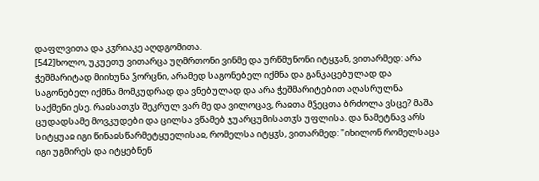დაფლვითა და კჳრიაკე აღდგომითა.
[542]ხოლო, უკუეთუ ვითარცა უღმრთონი ვინმე და ურწმუნონი იტყჳან, ვითარმედ: არა ჭეშმარიტად მიიხუნა ჴორცნი, არამედ საგონებელ იქმნა და განკაცებულად და საგონებელ იქმნა მომკუდრად და ვნებულად და არა ჭეშმარიტებით აღასრულნა საქმენი ესე. რაჲსათჳს შეკრულ ვარ მე და ვილოცავ, რაჲთა მჴეცთა ბრძოლა ვსცე? მაშა ცუდადსამე მოვკუდები და ცილსა ვწამებ ჯუარცუმისათჳს უფლისა. და ნამეტნავ არს სიტყუაჲ იგი წინაჲსწარმეტყუელისაჲ, რომელსა იტყჳს, ვითარმედ: "იხილონ რომელსაცა იგი უგმირეს და იტყებნენ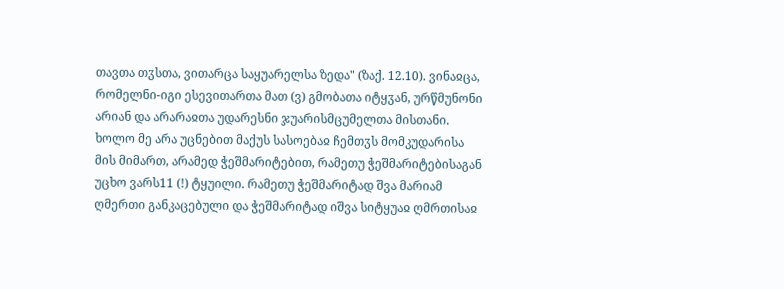თავთა თჳსთა, ვითარცა საყუარელსა ზედა" (ზაქ. 12.10). ვინაჲცა, რომელნი-იგი ესევითართა მათ (ვ) გმობათა იტყჳან, ურწმუნონი არიან და არარაჲთა უდარესნი ჯუარისმცუმელთა მისთანი.
ხოლო მე არა უცნებით მაქუს სასოებაჲ ჩემთჳს მომკუდარისა მის მიმართ, არამედ ჭეშმარიტებით, რამეთუ ჭეშმარიტებისაგან უცხო ვარს11 (!) ტყუილი. რამეთუ ჭეშმარიტად შვა მარიამ ღმერთი განკაცებული და ჭეშმარიტად იშვა სიტყუაჲ ღმრთისაჲ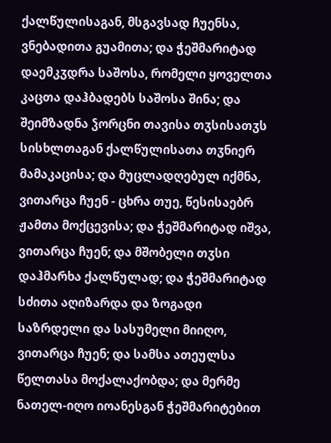ქალწულისაგან, მსგავსად ჩუენსა, ვნებადითა გუამითა; და ჭეშმარიტად დაემკჳდრა საშოსა, რომელი ყოველთა კაცთა დაჰბადებს საშოსა შინა; და შეიმზადნა ჴორცნი თავისა თჳსისათჳს სისხლთაგან ქალწულისათა თჳნიერ მამაკაცისა; და მუცლადღებულ იქმნა, ვითარცა ჩუენ - ცხრა თუე, წესისაებრ ჟამთა მოქცევისა; და ჭეშმარიტად იშვა, ვითარცა ჩუენ; და მშობელი თჳსი დაჰმარხა ქალწულად; და ჭეშმარიტად სძითა აღიზარდა და ზოგადი საზრდელი და სასუმელი მიიღო, ვითარცა ჩუენ; და სამსა ათეულსა წელთასა მოქალაქობდა; და მერმე ნათელ-იღო იოანესგან ჭეშმარიტებით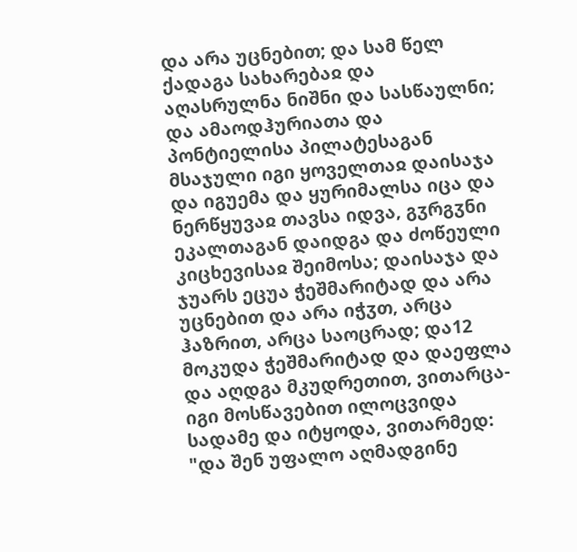და არა უცნებით; და სამ წელ ქადაგა სახარებაჲ და აღასრულნა ნიშნი და სასწაულნი; და ამაოდჰურიათა და პონტიელისა პილატესაგან მსაჯული იგი ყოველთაჲ დაისაჯა და იგუემა და ყურიმალსა იცა და ნერწყუვაჲ თავსა იდვა, გჳრგჳნი ეკალთაგან დაიდგა და ძოწეული კიცხევისაჲ შეიმოსა; დაისაჯა და ჯუარს ეცუა ჭეშმარიტად და არა უცნებით და არა იჭჳთ, არცა ჰაზრით, არცა საოცრად; და12 მოკუდა ჭეშმარიტად და დაეფლა და აღდგა მკუდრეთით, ვითარცა-იგი მოსწავებით ილოცვიდა სადამე და იტყოდა, ვითარმედ: "და შენ უფალო აღმადგინე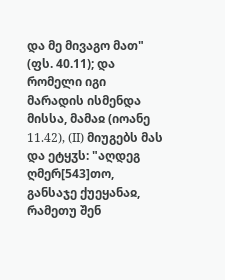და მე მივაგო მათ" (ფს. 40.11); და რომელი იგი მარადის ისმენდა მისსა, მამაჲ (იოანე 11.42), (II) მიუგებს მას და ეტყჳს: "აღდეგ ღმერ[543]თო, განსაჯე ქუეყანაჲ, რამეთუ შენ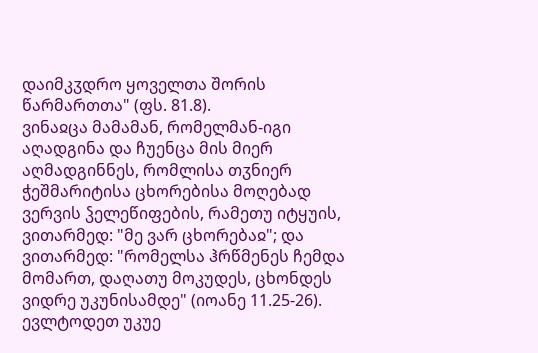დაიმკჳდრო ყოველთა შორის წარმართთა" (ფს. 81.8).
ვინაჲცა მამამან, რომელმან-იგი აღადგინა და ჩუენცა მის მიერ აღმადგინნეს, რომლისა თჳნიერ ჭეშმარიტისა ცხორებისა მოღებად ვერვის ჴელეწიფების, რამეთუ იტყუის, ვითარმედ: "მე ვარ ცხორებაჲ"; და ვითარმედ: "რომელსა ჰრწმენეს ჩემდა მომართ, დაღათუ მოკუდეს, ცხონდეს ვიდრე უკუნისამდე" (იოანე 11.25-26).
ევლტოდეთ უკუე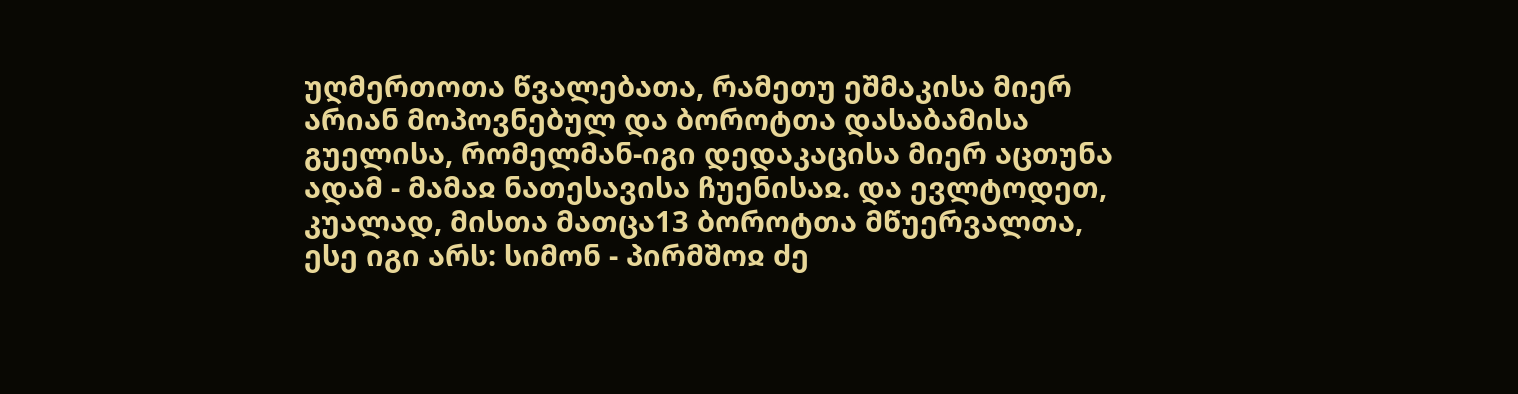უღმერთოთა წვალებათა, რამეთუ ეშმაკისა მიერ არიან მოპოვნებულ და ბოროტთა დასაბამისა გუელისა, რომელმან-იგი დედაკაცისა მიერ აცთუნა ადამ - მამაჲ ნათესავისა ჩუენისაჲ. და ევლტოდეთ, კუალად, მისთა მათცა13 ბოროტთა მწუერვალთა, ესე იგი არს: სიმონ - პირმშოჲ ძე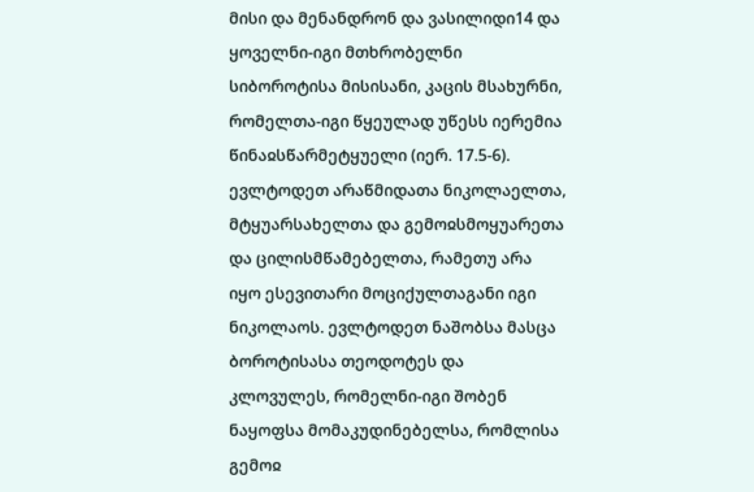მისი და მენანდრონ და ვასილიდი14 და ყოველნი-იგი მთხრობელნი სიბოროტისა მისისანი, კაცის მსახურნი, რომელთა-იგი წყეულად უწესს იერემია წინაჲსწარმეტყუელი (იერ. 17.5-6). ევლტოდეთ არაწმიდათა ნიკოლაელთა, მტყუარსახელთა და გემოჲსმოყუარეთა და ცილისმწამებელთა, რამეთუ არა იყო ესევითარი მოციქულთაგანი იგი ნიკოლაოს. ევლტოდეთ ნაშობსა მასცა ბოროტისასა თეოდოტეს და კლოვულეს, რომელნი-იგი შობენ ნაყოფსა მომაკუდინებელსა, რომლისა გემოჲ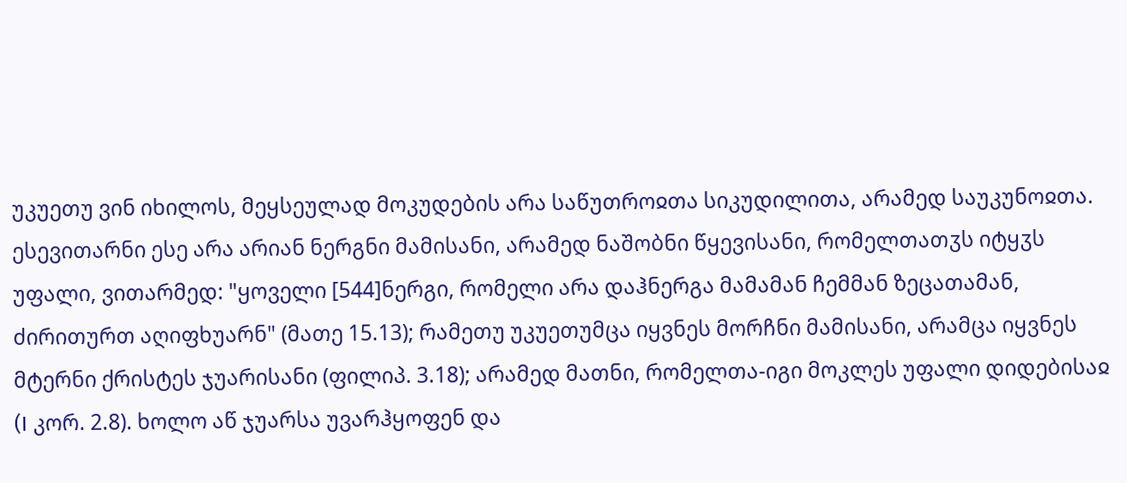უკუეთუ ვინ იხილოს, მეყსეულად მოკუდების არა საწუთროჲთა სიკუდილითა, არამედ საუკუნოჲთა.
ესევითარნი ესე არა არიან ნერგნი მამისანი, არამედ ნაშობნი წყევისანი, რომელთათჳს იტყჳს უფალი, ვითარმედ: "ყოველი [544]ნერგი, რომელი არა დაჰნერგა მამამან ჩემმან ზეცათამან, ძირითურთ აღიფხუარნ" (მათე 15.13); რამეთუ უკუეთუმცა იყვნეს მორჩნი მამისანი, არამცა იყვნეს მტერნი ქრისტეს ჯუარისანი (ფილიპ. 3.18); არამედ მათნი, რომელთა-იგი მოკლეს უფალი დიდებისაჲ (I კორ. 2.8). ხოლო აწ ჯუარსა უვარჰყოფენ და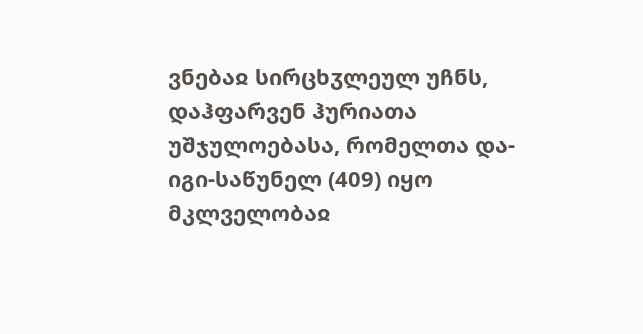ვნებაჲ სირცხჳლეულ უჩნს, დაჰფარვენ ჰურიათა უშჯულოებასა, რომელთა და-იგი-საწუნელ (409) იყო მკლველობაჲ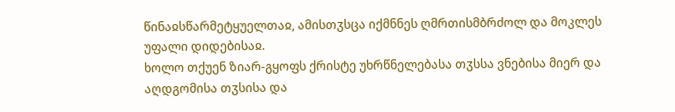წინაჲსწარმეტყუელთაჲ, ამისთჳსცა იქმნნეს ღმრთისმბრძოლ და მოკლეს უფალი დიდებისაჲ.
ხოლო თქუენ ზიარ-გყოფს ქრისტე უხრწნელებასა თჳსსა ვნებისა მიერ და აღდგომისა თჳსისა და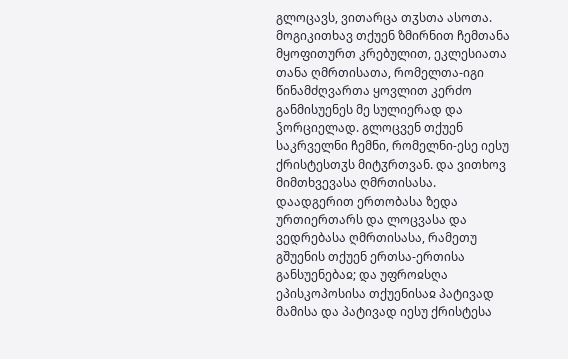გლოცავს, ვითარცა თჳსთა ასოთა.
მოგიკითხავ თქუენ ზმირნით ჩემთანა მყოფითურთ კრებულით, ეკლესიათა თანა ღმრთისათა, რომელთა-იგი წინამძღვართა ყოვლით კერძო განმისუენეს მე სულიერად და ჴორციელად. გლოცვენ თქუენ საკრველნი ჩემნი, რომელნი-ესე იესუ ქრისტესთჳს მიტჳრთვან. და ვითხოვ მიმთხვევასა ღმრთისასა.
დაადგერით ერთობასა ზედა ურთიერთარს და ლოცვასა და ვედრებასა ღმრთისასა, რამეთუ გშუენის თქუენ ერთსა-ერთისა განსუენებაჲ; და უფროჲსღა ეპისკოპოსისა თქუენისაჲ პატივად მამისა და პატივად იესუ ქრისტესა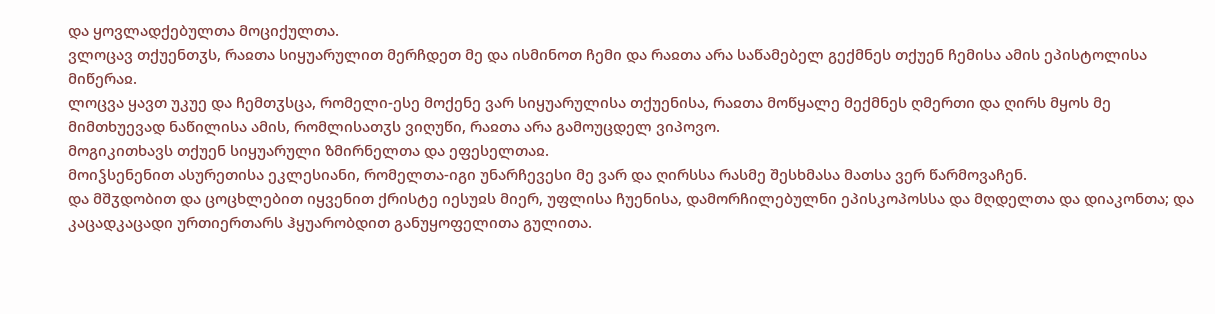და ყოვლადქებულთა მოციქულთა.
ვლოცავ თქუენთჳს, რაჲთა სიყუარულით მერჩდეთ მე და ისმინოთ ჩემი და რაჲთა არა საწამებელ გექმნეს თქუენ ჩემისა ამის ეპისტოლისა მიწერაჲ.
ლოცვა ყავთ უკუე და ჩემთჳსცა, რომელი-ესე მოქენე ვარ სიყუარულისა თქუენისა, რაჲთა მოწყალე მექმნეს ღმერთი და ღირს მყოს მე მიმთხუევად ნაწილისა ამის, რომლისათჳს ვიღუწი, რაჲთა არა გამოუცდელ ვიპოვო.
მოგიკითხავს თქუენ სიყუარული ზმირნელთა და ეფესელთაჲ.
მოიჴსენენით ასურეთისა ეკლესიანი, რომელთა-იგი უნარჩევესი მე ვარ და ღირსსა რასმე შესხმასა მათსა ვერ წარმოვაჩენ.
და მშჳდობით და ცოცხლებით იყვენით ქრისტე იესუჲს მიერ, უფლისა ჩუენისა, დამორჩილებულნი ეპისკოპოსსა და მღდელთა და დიაკონთა; და კაცადკაცადი ურთიერთარს ჰყუარობდით განუყოფელითა გულითა.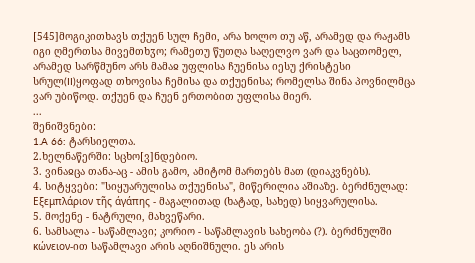[545]მოგიკითხავს თქუენ სულ ჩემი, არა ხოლო თუ აწ, არამედ და რაჟამს იგი ღმერთსა მივემთხჳო; რამეთუ წუთღა საღელვო ვარ და საცთომელ, არამედ სარწმუნო არს მამაჲ უფლისა ჩუენისა იესუ ქრისტესი სრულ(II)ყოფად თხოვისა ჩემისა და თქუენისა; რომელსა შინა პოვნილმცა ვარ უბიწოდ. თქუენ და ჩუენ ერთობით უფლისა მიერ.
...
შენიშვნები:
1.A 66: ტარსიელთა.
2.ხელნაწერში: სცხო[ვ]ნდებიო.
3. ვინაჲცა თანა-აც - ამის გამო, ამიტომ მართებს მათ (დიაკვნებს).
4. სიტყვები: "სიყუარულისა თქუენისა", მიწერილია აშიაზე. ბერძნულად: Εξεμπλάριον τῆς άγάπης - მაგალითად (ხატად, სახედ) სიყვარულისა.
5. მოქენე - ნატრული, მახვეწარი.
6. სამსალა - საწამლავი; კორიო - საწამლავის სახეობა (?). ბერძნულში κώνειον-ით საწამლავი არის აღნიშნული. ეს არის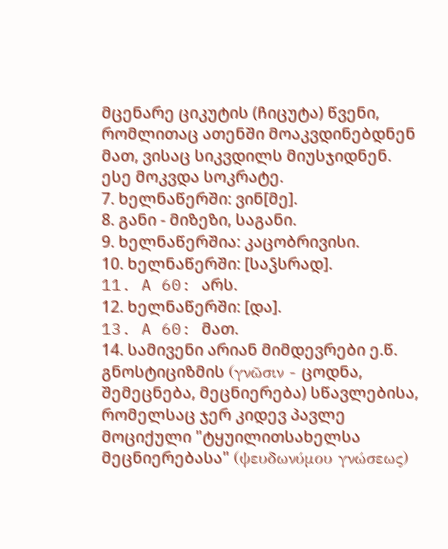მცენარე ციკუტის (ჩიცუტა) წვენი, რომლითაც ათენში მოაკვდინებდნენ მათ, ვისაც სიკვდილს მიუსჯიდნენ. ესე მოკვდა სოკრატე.
7. ხელნაწერში: ვინ[მე].
8. განი - მიზეზი, საგანი.
9. ხელნაწერშია: კაცობრივისი.
10. ხელნაწერში: [საჴსრად].
11. A 60: არს.
12. ხელნაწერში: [და].
13. A 60: მათ.
14. სამივენი არიან მიმდევრები ე.წ. გნოსტიციზმის (γνῶσιν - ცოდნა, შემეცნება, მეცნიერება) სწავლებისა, რომელსაც ჯერ კიდევ პავლე მოციქული "ტყუილითსახელსა მეცნიერებასა" (ψευδωνύμου γνώσεως)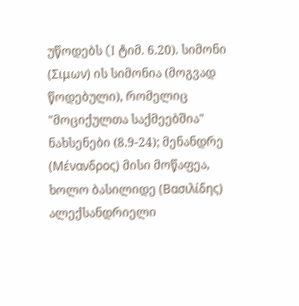უწოდებს (I ტიმ. 6.20). სიმონი (Σιμων) ის სიმონია (მოგვად წოდებული), რომელიც "მოციქულთა საქმეებშია" ნახსენები (8.9-24); მენანდრე (Μένανδρος) მისი მოწაფეა, ხოლო ბასილიდე (Βασιλίδης) ალექსანდრიელი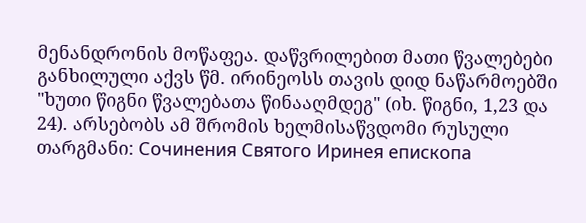მენანდრონის მოწაფეა. დაწვრილებით მათი წვალებები განხილული აქვს წმ. ირინეოსს თავის დიდ ნაწარმოებში "ხუთი წიგნი წვალებათა წინააღმდეგ" (იხ. წიგნი, 1,23 და 24). არსებობს ამ შრომის ხელმისაწვდომი რუსული თარგმანი: Сочинения Святого Иринея епископа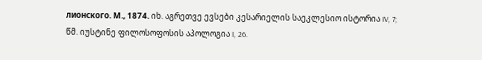лионского. М., 1874. იხ. აგრეთვე ევსები კესარიელის საეკლესიო ისტორია IV, 7; წმ. იუსტინე ფილოსოფოსის აპოლოგია I, 26.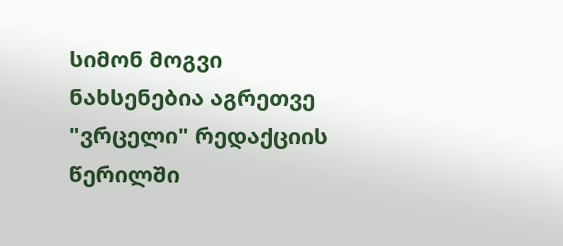სიმონ მოგვი ნახსენებია აგრეთვე "ვრცელი" რედაქციის წერილში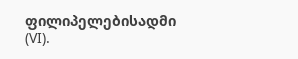ფილიპელებისადმი (VI).